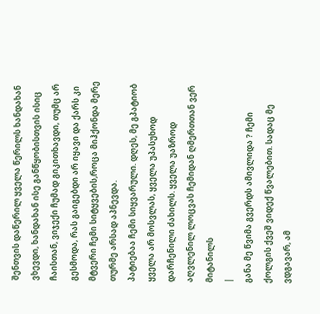შენთვის დაწერილ ყველა წერილს ხანდახან ვხევდი, ხანდახან ისე განწყობისთვის ისიც ჩაისთან, ვიჯექი ჩუმად გიკითხავდი, თუმც არ გესმოდა, რას გაიგებდი არ იყავი და ქარს კი მტვერი ჩემი სიტყვების,როცა მიჰქონდა მერე თურმე არსად აპნევდა.
პატიებაა ჩემი სიყვარული. დღეს, მე გპატიობ ყველა არ მოსვლას, ყველა უპასუხოდ დარჩენილი ძახილს. ყველა უაზროდ აღვლენილ ლოცვას ჩემიდან ღმერთთან ვერ მიტანილს
|
განა მე წვიმა გვერდს ამივლიდა ? ჩემი ქოლგის ქვეშ ვიდექ წვალებით. სადაც მე ვდგავარ, ამ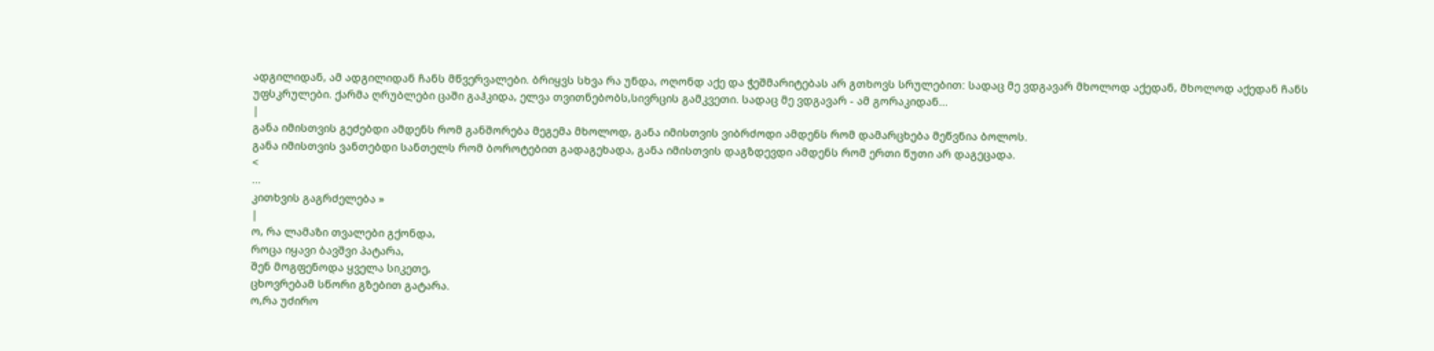ადგილიდან, ამ ადგილიდან ჩანს მწვერვალები. ბრიყვს სხვა რა უნდა, ოღონდ აქე და ჭეშმარიტებას არ გთხოვს სრულებით: სადაც მე ვდგავარ მხოლოდ აქედან, მხოლოდ აქედან ჩანს უფსკრულები. ქარმა ღრუბლები ცაში გაჰკიდა, ელვა თვითნებობს,სივრცის გამკვეთი. სადაც მე ვდგავარ - ამ გორაკიდან...
|
განა იმისთვის გეძებდი ამდენს რომ განშორება მეგემა მხოლოდ, განა იმისთვის ვიბრძოდი ამდენს რომ დამარცხება მეწვნია ბოლოს.
განა იმისთვის ვანთებდი სანთელს რომ ბოროტებით გადაგეხადა, განა იმისთვის დაგზდევდი ამდენს რომ ერთი წუთი არ დაგეცადა.
<
...
კითხვის გაგრძელება »
|
ო, რა ლამაზი თვალები გქონდა,
როცა იყავი ბავშვი პატარა,
შენ მოგფენოდა ყველა სიკეთე,
ცხოვრებამ სწორი გზებით გატარა.
ო,რა უძირო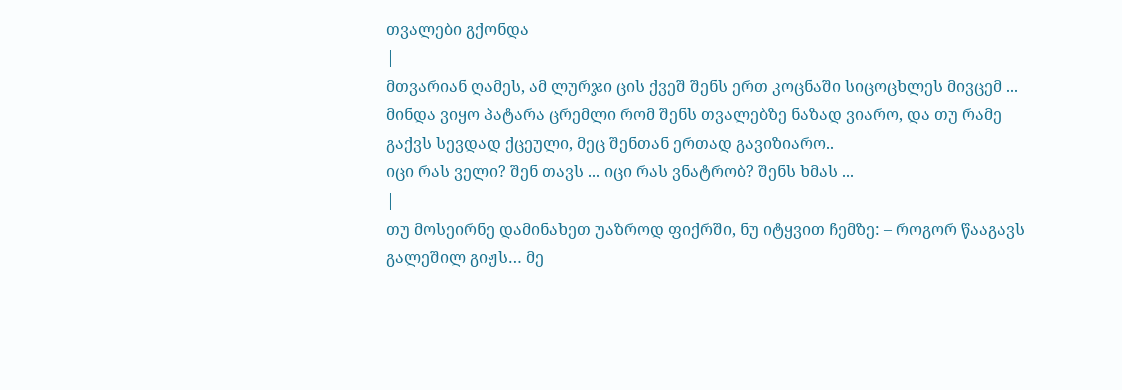თვალები გქონდა
|
მთვარიან ღამეს, ამ ლურჯი ცის ქვეშ შენს ერთ კოცნაში სიცოცხლეს მივცემ ...
მინდა ვიყო პატარა ცრემლი რომ შენს თვალებზე ნაზად ვიარო, და თუ რამე გაქვს სევდად ქცეული, მეც შენთან ერთად გავიზიარო..
იცი რას ველი? შენ თავს ... იცი რას ვნატრობ? შენს ხმას ...
|
თუ მოსეირნე დამინახეთ უაზროდ ფიქრში, ნუ იტყვით ჩემზე: – როგორ წააგავს გალეშილ გიჟს… მე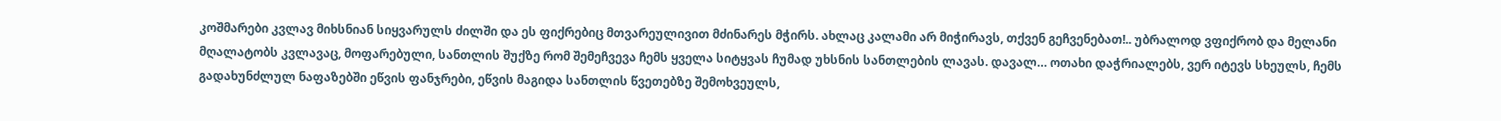კოშმარები კვლავ მიხსნიან სიყვარულს ძილში და ეს ფიქრებიც მთვარეულივით მძინარეს მჭირს. ახლაც კალამი არ მიჭირავს, თქვენ გეჩვენებათ!.. უბრალოდ ვფიქრობ და მელანი მღალატობს კვლავაც, მოფარებული, სანთლის შუქზე რომ შემეჩვევა ჩემს ყველა სიტყვას ჩუმად უხსნის სანთლების ლავას. დავალ… ოთახი დაჭრიალებს, ვერ იტევს სხეულს, ჩემს გადახუნძლულ ნაფაზებში ეწვის ფანჯრები, ეწვის მაგიდა სანთლის წვეთებზე შემოხვეულს,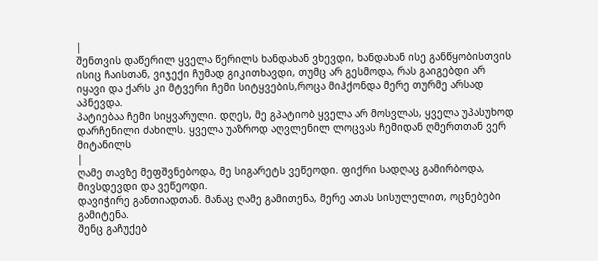|
შენთვის დაწერილ ყველა წერილს ხანდახან ვხევდი, ხანდახან ისე განწყობისთვის ისიც ჩაისთან, ვიჯექი ჩუმად გიკითხავდი, თუმც არ გესმოდა, რას გაიგებდი არ იყავი და ქარს კი მტვერი ჩემი სიტყვების,როცა მიჰქონდა მერე თურმე არსად აპნევდა.
პატიებაა ჩემი სიყვარული. დღეს, მე გპატიობ ყველა არ მოსვლას, ყველა უპასუხოდ დარჩენილი ძახილს. ყველა უაზროდ აღვლენილ ლოცვას ჩემიდან ღმერთთან ვერ მიტანილს
|
ღამე თავზე მეფშვნებოდა, მე სიგარეტს ვეწეოდი. ფიქრი სადღაც გამირბოდა, მივსდევდი და ვეწეოდი.
დავიჭირე განთიადთან. მანაც ღამე გამითენა, მერე ათას სისულელით, ოცნებები გამიტენა.
შენც გაჩუქებ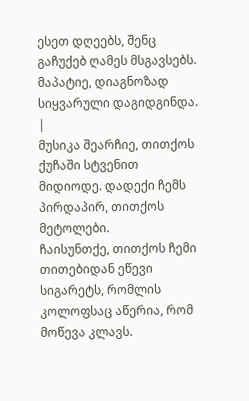ესეთ დღეებს, შენც გაჩუქებ ღამეს მსგავსებს. მაპატიე, დიაგნოზად სიყვარული დაგიდგინდა.
|
მუსიკა შეარჩიე, თითქოს ქუჩაში სტვენით მიდიოდე. დადექი ჩემს პირდაპირ, თითქოს მეტოლები.
ჩაისუნთქე, თითქოს ჩემი თითებიდან ეწევი სიგარეტს, რომლის კოლოფსაც აწერია, რომ მოწევა კლავს.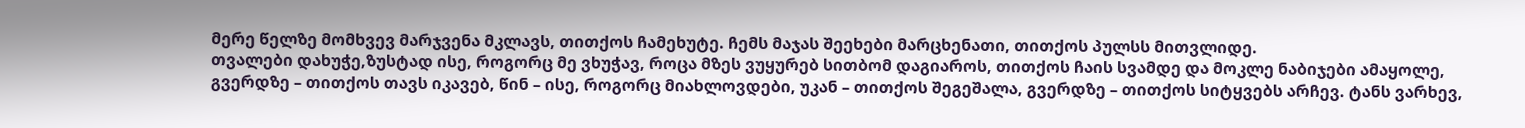მერე წელზე მომხვევ მარჯვენა მკლავს, თითქოს ჩამეხუტე. ჩემს მაჯას შეეხები მარცხენათი, თითქოს პულსს მითვლიდე.
თვალები დახუჭე,ზუსტად ისე, როგორც მე ვხუჭავ, როცა მზეს ვუყურებ სითბომ დაგიაროს, თითქოს ჩაის სვამდე და მოკლე ნაბიჯები ამაყოლე,
გვერდზე – თითქოს თავს იკავებ, წინ – ისე, როგორც მიახლოვდები, უკან – თითქოს შეგეშალა, გვერდზე – თითქოს სიტყვებს არჩევ. ტანს ვარხევ,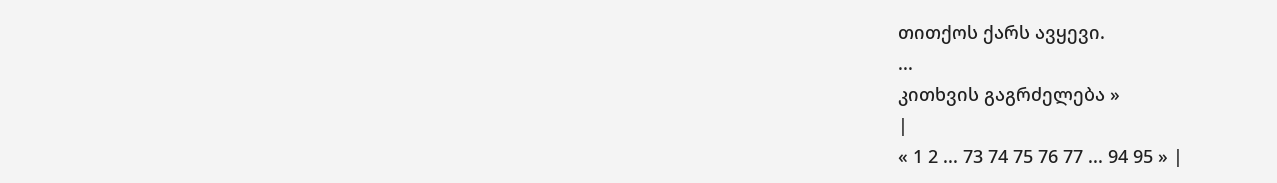თითქოს ქარს ავყევი.
...
კითხვის გაგრძელება »
|
« 1 2 ... 73 74 75 76 77 ... 94 95 » |